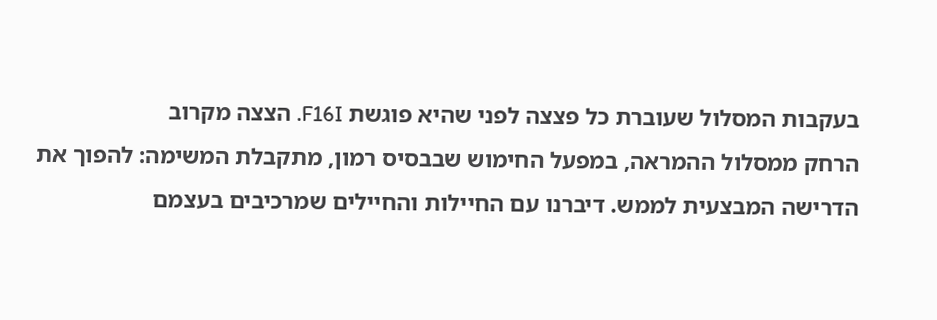בעקבות המסלול שעוברת כל פצצה לפני שהיא פוגשת F16I. הצצה מקרוב
הרחק ממסלול ההמראה, במפעל החימוש שבבסיס רמון, מתקבלת המשימה: להפוך את הדרישה המבצעית לממש. דיברנו עם החיילות והחיילים שמרכיבים בעצמם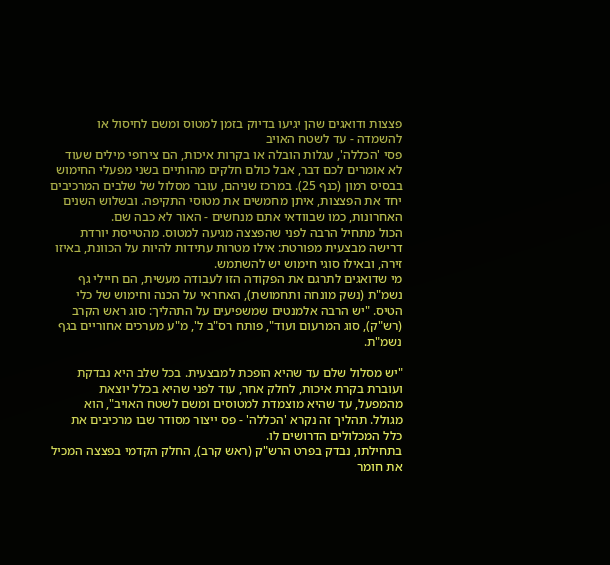פצצות ודואגים שהן יגיעו בדיוק בזמן למטוס ומשם לחיסול או להשמדה - עד לשטח האויב
פסי 'הכללה', עגלות הובלה או בקרות איכות, הם צירופי מילים שעוד לא אומרים לכם דבר, אבל כולם חלקים מהותיים בשני מפעלי החימוש בבסיס רמון (כנף 25). במרכז שניהם, עובר מסלול של שלבים המרכיבים יחד את הפצצות, איתן מחמשים את מטוסי התקיפה. ובשלוש השנים האחרונות, כמו שבוודאי אתם מנחשים - האור לא כבה שם.
הכול מתחיל הרבה לפני שהפצצה מגיעה למטוס. מהטייסת יורדת דרישה מבצעית מפורטת: אילו מטרות עתידות להיות על הכוונת, באיזו זירה, ובאילו סוגי חימוש יש להשתמש.
מי שדואגים לתרגם את הפקודה הזו לעבודה מעשית, הם חיילי גף נשמ"ת (נשק מונחה ותחמושת), האחראי על הכנה וחימוש של כלי הטיס. "יש הרבה אלמנטים שמשפיעים על התהליך: סוג ראש הקרב (רש"ק), סוג המרעום ועוד", פותח רס"ב ל', מ"ע מערכים אחוריים בגף נשמ"ת.

"יש מסלול שלם עד שהיא הופכת למבצעית. בכל שלב היא נבדקת ועוברת בקרת איכות, לחלק אחר, עוד לפני שהיא בכלל יוצאת מהמפעל, עד שהיא מוצמדת למטוסים ומשם לשטח האויב", הוא מגולל. תהליך זה נקרא 'הכללה' - פס ייצור מסודר שבו מרכיבים את כלל המכלולים הדרושים לו.
בתחילתו, נבדק בפרט הרש"ק (ראש קרב), החלק הקדמי בפצצה המכיל את חומר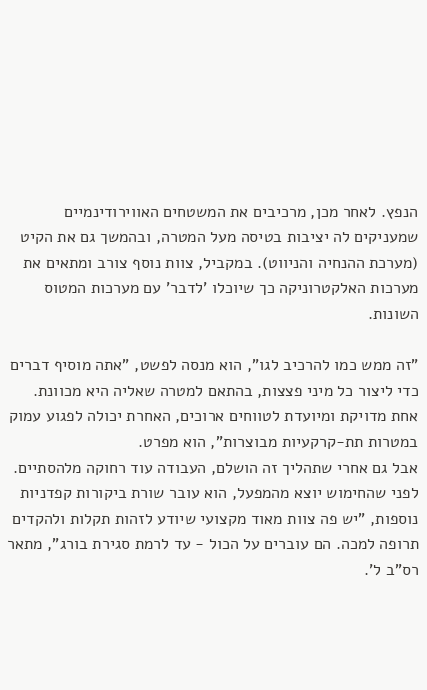הנפץ. לאחר מכן, מרכיבים את המשטחים האווירודינמיים שמעניקים לה יציבות בטיסה מעל המטרה, ובהמשך גם את הקיט (מערכת ההנחיה והניווט). במקביל, צוות נוסף צורב ומתאים את מערכות האלקטרוניקה כך שיוכלו 'לדבר' עם מערכות המטוס השונות.

"זה ממש כמו להרכיב לגו", הוא מנסה לפשט, "אתה מוסיף דברים כדי ליצור כל מיני פצצות, בהתאם למטרה שאליה היא מכוונת. אחת מדויקת ומיועדת לטווחים ארוכים, האחרת יכולה לפגוע עמוק במטרות תת-קרקעיות מבוצרות", הוא מפרט.
אבל גם אחרי שתהליך זה הושלם, העבודה עוד רחוקה מלהסתיים. לפני שהחימוש יוצא מהמפעל, הוא עובר שורת ביקורות קפדניות נוספות, "יש פה צוות מאוד מקצועי שיודע לזהות תקלות ולהקדים תרופה למכה. הם עוברים על הכול - עד לרמת סגירת בורג", מתאר רס"ב ל'.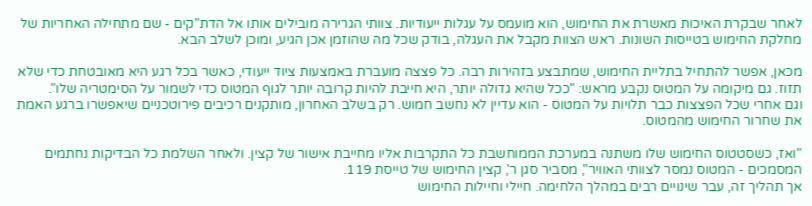לאחר שבקרת האיכות מאשרת את החימוש, הוא מועמס על עגלות ייעודיות. צוותי הגרירה מובילים אותו אל הדת"קים - שם מתחילה האחריות של מחלקת החימוש בטייסות השונות. ראש הצוות מקבל את העגלה, בודק שכל מה שהוזמן אכן הגיע, ומוכן לשלב הבא.

מכאן, אפשר להתחיל בתליית החימוש, שמתבצע בזהירות רבה. כל פצצה מועברת באמצעות ציוד ייעודי, כאשר בכל רגע היא מאובטחת כדי שלא תזוז. גם מיקומה על המטוס נקבע מראש: "ככל שהיא גדולה יותר, היא חייבת להיות קרובה יותר לגוף המטוס כדי לשמור על הסימטריה שלו".
וגם אחרי שכל הפצצות כבר תלויות על המטוס - הוא עדיין לא נחשב חמוש. רק בשלב האחרון, מותקנים רכיבים פירוטכניים שיאפשרו ברגע האמת את שחרור החימוש מהמטוס.

"ואז, כשסטטוס החימוש שלו משתנה במערכת הממוחשבת כל התקרבות אליו מחייבת אישור של קצין. ולאחר השלמת כל הבדיקות נחתמים המסמכים - המטוס נמסר לצוותי האוויר", מסביר סגן ר', קצין החימוש של טייסת 119.
אך תהליך זה, עבר שינויים רבים במהלך הלחימה. חיילי וחיילות החימוש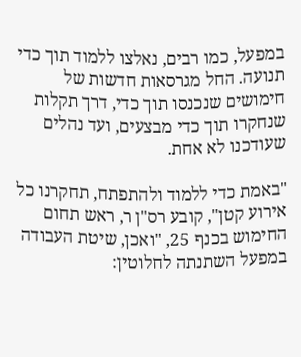במפעל, כמו רבים, נאלצו ללמוד תוך כדי תנועה. החל מגרסאות חדשות של חימושים שנכנסו תוך כדי, דרך תקלות שנחקרו תוך כדי מבצעים, ועד נהלים שעודכנו לא אחת.

"באמת כדי ללמוד ולהתפתח, תחקרנו כל אירוע קטן", קובע רס"ן ר, ראש תחום החימוש בכנף 25, "ואכן, שיטת העבודה במפעל השתנתה לחלוטין: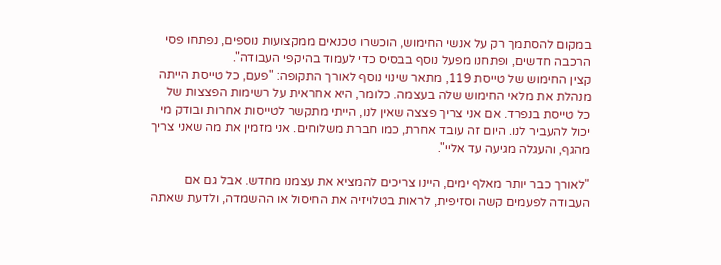במקום להסתמך רק על אנשי החימוש, הוכשרו טכנאים ממקצועות נוספים, נפתחו פסי הרכבה חדשים, ופתחנו מפעל נוסף בבסיס כדי לעמוד בהיקפי העבודה".
קצין החימוש של טייסת 119, מתאר שינוי נוסף לאורך התקופה: "פעם, כל טייסת הייתה מנהלת את מלאי החימוש שלה בעצמה. כלומר, היא אחראית על רשימות הפצצות של כל טייסת בנפרד. אם אני צריך פצצה שאין לנו, הייתי מתקשר לטייסות אחרות ובודק מי יכול להעביר לנו. היום זה עובד אחרת, כמו חברת משלוחים. אני מזמין את מה שאני צריך מהגף, והעגלה מגיעה עד אליי".

"לאורך כבר יותר מאלף ימים, היינו צריכים להמציא את עצמנו מחדש. אבל גם אם העבודה לפעמים קשה וסזיפית, לראות בטלויזיה את החיסול או ההשמדה, ולדעת שאתה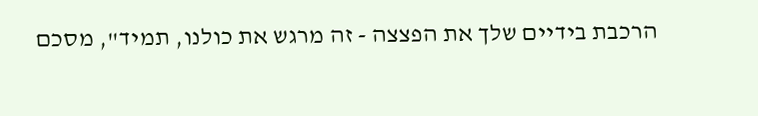הרכבת בידיים שלך את הפצצה - זה מרגש את כולנו, תמיד", מסכם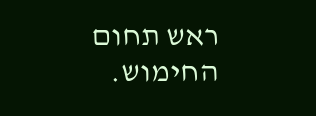ראש תחום החימוש.